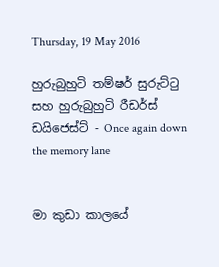Thursday, 19 May 2016

හුරුබුහුටි තම්ෂර් සුරුට්ටු සහ හුරුබුහුටි රීඩර්ස් ඩයිජෙස්ට් - Once again down the memory lane


මා කුඩා කාලයේ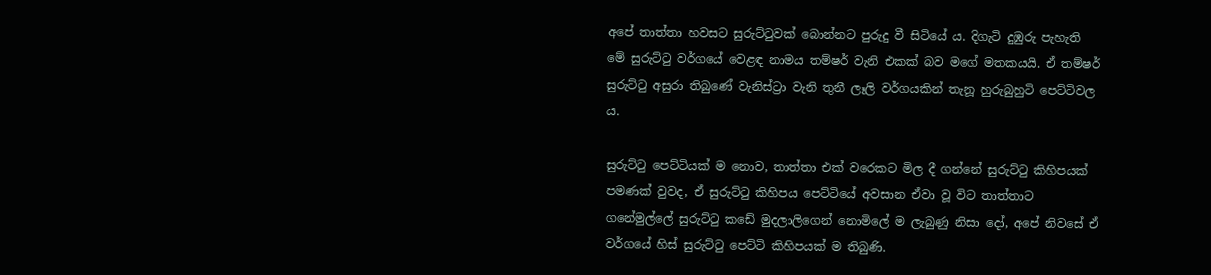අපේ තාත්තා හවසට සුරුට්ටුවක් බොන්නට පුරුදු වී සිටියේ ය. දිගැටි දුඹුරු පැහැති මේ සුරුට්ටු වර්ගයේ වෙළඳ නාමය තම්ෂර් වැනි එකක් බව මගේ මතකයයි. ඒ තම්ෂර් සුරුට්ටු අසුරා තිබුණේ වැනිස්ට්‍රා වැනි තුනී ලෑලි වර්ගයකින් තැනූ හුරුබුහුටි පෙට්ටිවල ය.

සුරුට්ටු පෙට්ටියක් ම නොව, තාත්තා එක් වරෙකට මිල දී ගන්නේ සුරුට්ටු කිහිපයක් පමණක් වුවද, ඒ සුරුට්ටු කිහිපය පෙට්ටියේ අවසාන ඒවා වූ විට තාත්තාට ගනේමුල්ලේ සුරුට්ටු කඩේ මුදලාලිගෙන් නොමිලේ ම ලැබුණු නිසා දෝ, අපේ නිවසේ ඒ වර්ගයේ හිස් සුරුට්ටු පෙට්ටි කිහිපයක් ම තිබුණි.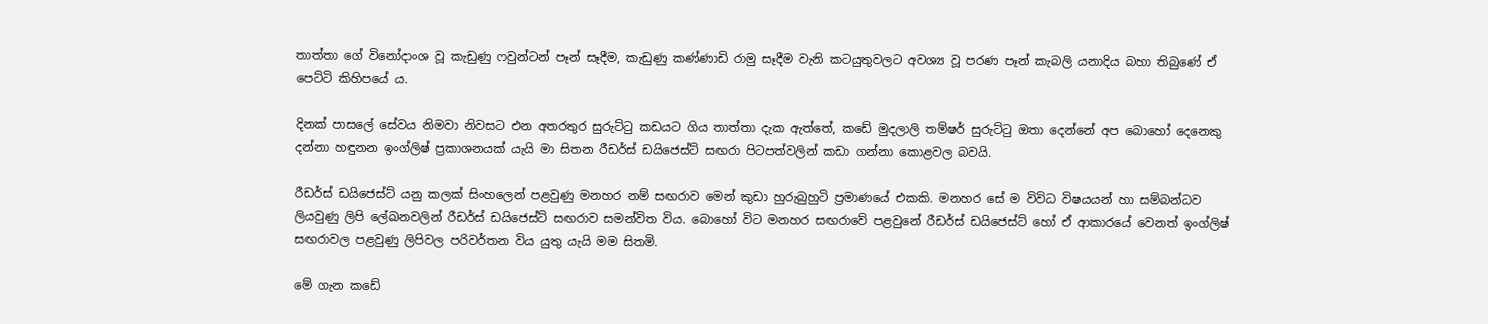තාත්තා ගේ විනෝදාංශ වූ කැඩුණු ෆවුන්ටන් පෑන් සෑදීම, කැඩුණු කණ්ණාඩි රාමු සෑදීම වැනි කටයුතුවලට අවශ්‍ය වූ පරණ පෑන් කැබලි යනාදිය බහා තිබුණේ ඒ පෙට්ටි කිහිපයේ ය.

දිනක් පාසලේ සේවය නිමවා නිවසට එන අතරතුර සුරුට්ටු කඩයට ගිය තාත්තා දැක ඇත්තේ, කඩේ මුදලාලි තම්ෂර් සුරුට්ටු ඔතා දෙන්නේ අප බොහෝ දෙනෙකු දන්නා හඳුනන ඉංග්ලිෂ් ප්‍රකාශනයක් යැයි මා සිතන රීඩර්ස් ඩයිජෙස්ට් සඟරා පිටපත්වලින් කඩා ගන්නා කොළවල බවයි.

රීඩර්ස් ඩයිජෙස්ට් යනු කලක් සිංහලෙන් පළවුණු මනහර නම් සඟරාව මෙන් කුඩා හුරුබුහුටි ප්‍රමාණයේ එකකි. මනහර සේ ම විවිධ විෂයයන් හා සම්බන්ධව ලියවුණු ලිපි ලේඛනවලින් රීඩර්ස් ඩයිජෙස්ට් සඟරාව සමන්විත විය. බොහෝ විට මනහර සඟරාවේ පළවුනේ රීඩර්ස් ඩයිජෙස්ට් හෝ ඒ ආකාරයේ වෙනත් ඉංග්ලිෂ් සඟරාවල පළවුණු ලිපිවල පරිවර්තන විය යුතු යැයි මම සිතමි.

මේ ගැන කඩේ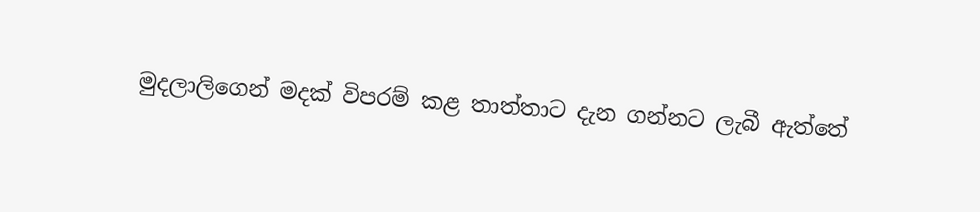මුදලාලිගෙන් මදක් විපරම් කළ තාත්තාට දැන ගන්නට ලැබී ඇත්තේ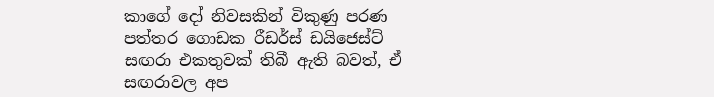කාගේ දෝ නිවසකින් විකුණු පරණ පත්තර ගොඩක රීඩර්ස් ඩයිජෙස්ට් සඟරා එකතුවක් තිබී ඇති බවත්, ඒ සඟරාවල අප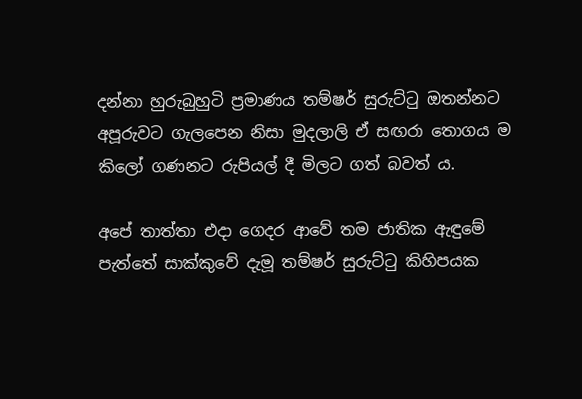දන්නා හුරුබුහුටි ප්‍රමාණය තම්ෂර් සුරුට්ටු ඔතන්නට අපූරුවට ගැලපෙන නිසා මුදලාලි ඒ සඟරා තොගය ම කිලෝ ගණනට රුපියල් දී මිලට ගත් බවත් ය.

අපේ තාත්තා එදා ගෙදර ආවේ තම ජාතික ඇඳුමේ පැත්තේ සාක්කුවේ දැමූ තම්ෂර් සුරුට්ටු කිහිපයක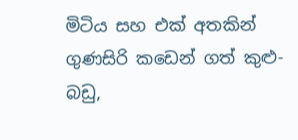මිටිය සහ එක් අතකින් ගුණසිරි කඩෙන් ගත් කුළු-බඩු,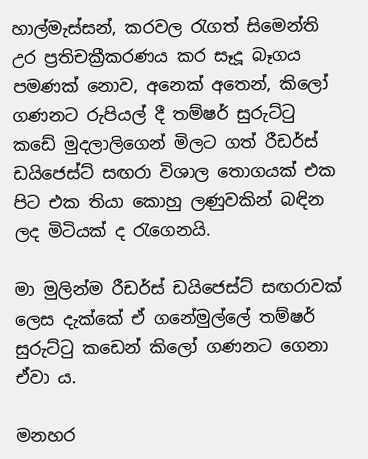හාල්මැස්සන්, කරවල රැගත් සිමෙන්ති උර ප්‍රතිචක්‍රීකරණය කර සෑදූ බෑගය පමණක් නොව, අනෙක් අතෙන්, කිලෝ ගණනට රුපියල් දී තම්ෂර් සුරුට්ටු කඩේ මුදලාලිගෙන් මිලට ගත් රීඩර්ස් ඩයිජෙස්ට් සඟරා විශාල තොගයක් එක පිට එක තියා කොහු ලණුවකින් බඳින ලද මිටියක් ද රැගෙනයි.

මා මුලින්ම රීඩර්ස් ඩයිජෙස්ට් සඟරාවක් ලෙස දැක්කේ ඒ ගනේමුල්ලේ තම්ෂර් සුරුට්ටු කඩෙන් කිලෝ ගණනට ගෙනා ඒවා ය.

මනහර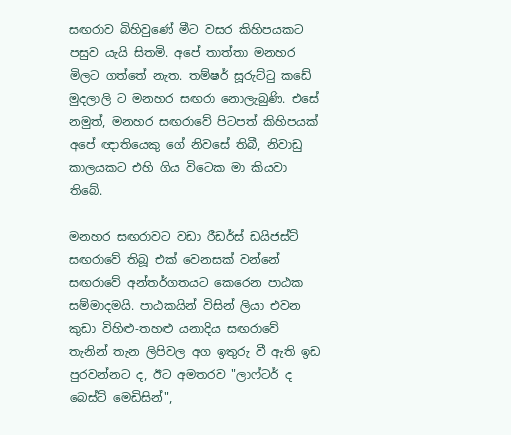සඟරාව බිහිවුණේ මීට වසර කිහිපයකට පසුව යැයි සිතමි. අපේ තාත්තා මනහර මිලට ගත්තේ නැත. තම්ෂර් සූරුට්ටු කඩේ මුදලාලි ට මනහර සඟරා නොලැබුණි. එසේ නමුත්, මනහර සඟරාවේ පිටපත් කිහිපයක් අපේ ඥාතියෙකු ගේ නිවසේ තිබී, නිවාඩු කාලයකට එහි ගිය විටෙක මා කියවා තිබේ.

මනහර සඟරාවට වඩා රීඩර්ස් ඩයිජස්ට් සඟරාවේ තිබූ එක් වෙනසක් වන්නේ සඟරාවේ අන්තර්ගතයට කෙරෙන පාඨක සම්මාදමයි. පාඨකයින් විසින් ලියා එවන කුඩා විහිළු-තහළු යනාදිය සඟරාවේ තැනින් තැන ලිපිවල අග ඉතුරු වී ඇති ඉඩ පුරවන්නට ද, ඊට අමතරව "ලාෆ්ටර් ද බෙස්ට් මෙඩිසින්",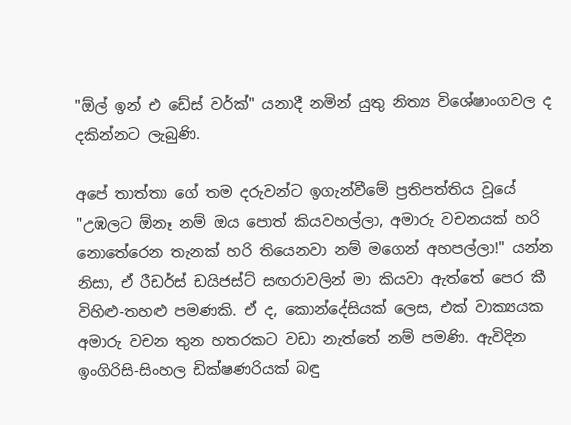"ඕල් ඉන් එ ඩේස් වර්ක්" යනාදී නමින් යුතු නිත්‍ය විශේෂාංගවල ද දකින්නට ලැබුණි.

අපේ තාත්තා ගේ තම දරුවන්ට ඉගැන්වීමේ ප්‍රතිපත්තිය වූයේ "උඹලට ඕනෑ නම් ඔය පොත් කියවහල්ලා, අමාරු වචනයක් හරි නොතේරෙන තැනක් හරි තියෙනවා නම් මගෙන් අහපල්ලා!" යන්න නිසා, ඒ රීඩර්ස් ඩයිජස්ට් සඟරාවලින් මා කියවා ඇත්තේ පෙර කී විහිළු-තහළු පමණකි. ඒ ද, කොන්දේසියක් ලෙස, එක් වාක්‍යයක අමාරු වචන තුන හතරකට වඩා නැත්තේ නම් පමණි. ඇවිදින ඉංගිරිසි-සිංහල ඩික්ෂණරියක් බඳු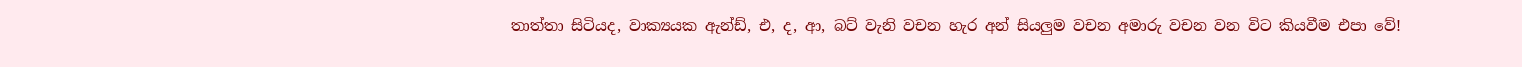තාත්තා සිටියද, වාක්‍යයක ඇන්ඩ්, එ, ද, ආ, බට් වැනි වචන හැර අන් සියලුම වචන අමාරු වචන වන විට කියවීම එපා වේ!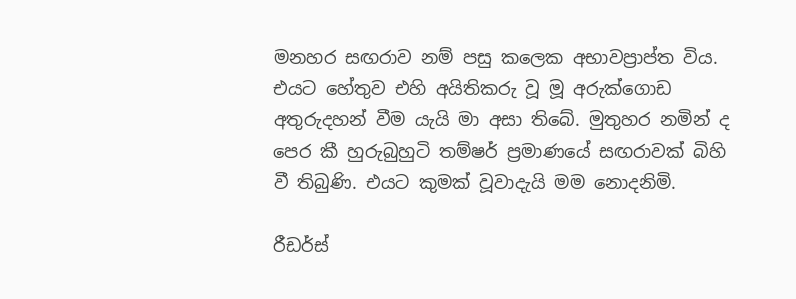මනහර සඟරාව නම් පසු කලෙක අභාවප්‍රාප්ත විය. එයට හේතුව එහි අයිතිකරු වූ මූ අරුක්ගොඩ අතුරුදහන් වීම යැයි මා අසා තිබේ. මුතුහර නමින් ද පෙර කී හුරුබුහුටි තම්ෂර් ප්‍රමාණයේ සඟරාවක් බිහි වී තිබුණි. එයට කුමක් වූවාදැයි මම නොදනිමි.

රීඩර්ස්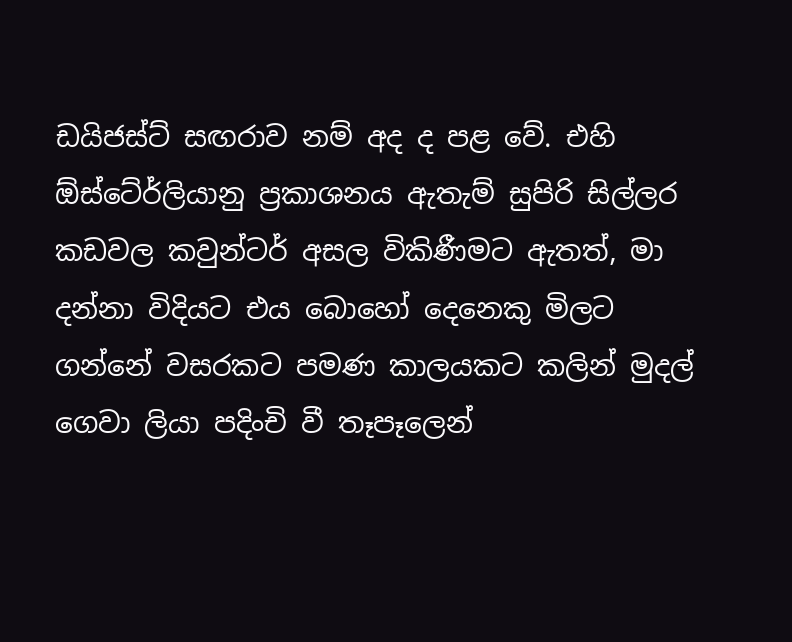ඩයිජස්ට් සඟරාව නම් අද ද පළ වේ. එහි ඕස්ටේ‍ර්ලියානු ප්‍රකාශනය ඇතැම් සුපිරි සිල්ලර කඩවල කවුන්ටර් අසල විකිණීමට ඇතත්, මා දන්නා විදියට එය බොහෝ දෙනෙකු මිලට ගන්නේ වසරකට පමණ කාලයකට කලින් මුදල් ගෙවා ලියා පදිංචි වී තෑපෑලෙන්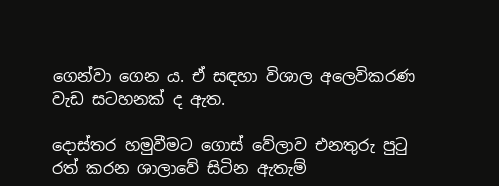ගෙන්වා ගෙන ය. ඒ සඳහා විශාල අලෙවිකරණ වැඩ සටහනක් ද ඇත.

දොස්තර හමුවීමට ගොස් වේලාව එනතුරු පුටු රත් කරන ශාලාවේ සිටින ඇතැම්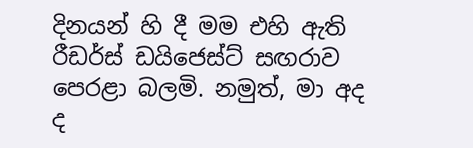දිනයන් හි දී මම එහි ඇති රීඩර්ස් ඩයිජෙස්ට් සඟරාව පෙරළා බලමි. නමුත්, මා අද ද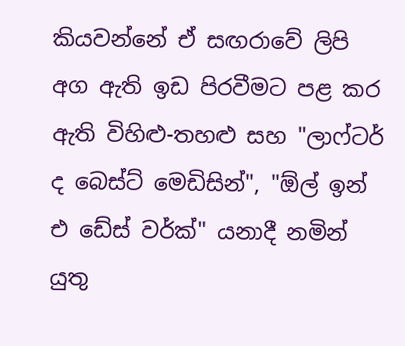කියවන්නේ ඒ සඟරාවේ ලිපි අග ඇති ඉඩ පිරවීමට පළ කර ඇති විහිළු-තහළු සහ "ලාෆ්ටර් ද බෙස්ට් මෙඩිසින්", "ඕල් ඉන් එ ඩේස් වර්ක්" යනාදී නමින් යුතු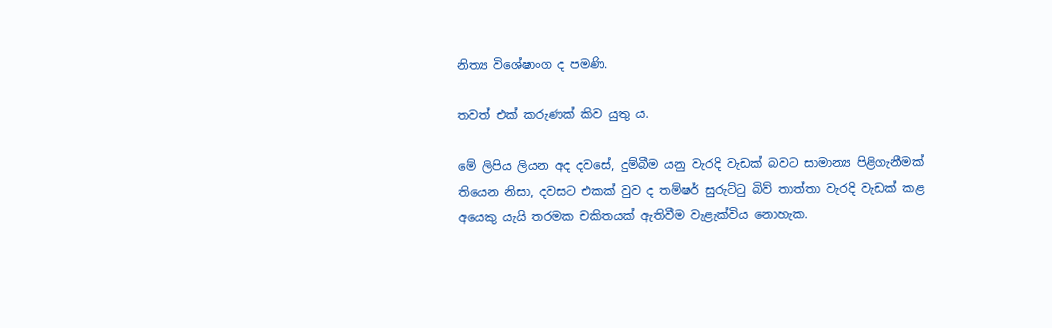නිත්‍ය විශේෂාංග ද පමණි.

තවත් එක් කරුණක් කිව යුතු ය.

මේ ලිපිය ලියන අද දවසේ, දුම්බීම යනු වැරදි වැඩක් බවට සාමාන්‍ය පිළිගැනීමක් තියෙන නිසා, දවසට එකක් වුව ද තම්ෂර් සුරුට්ටු බිව් තාත්තා වැරදි වැඩක් කළ අයෙකු යැයි තරමක චකිතයක් ඇතිවීම වැළැක්විය නොහැක.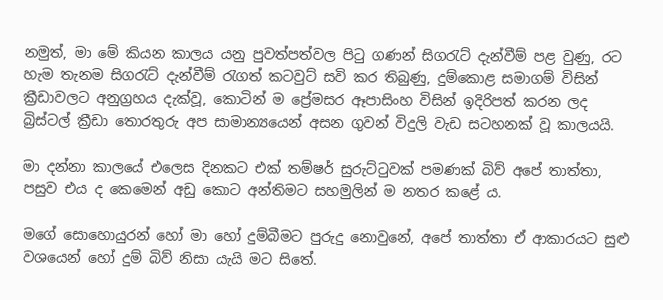නමුත්, මා මේ කියන කාලය යනු පුවත්පත්වල පිටු ගණන් සිගරැට් දැන්වීම් පළ වුණු, රට හැම තැනම සිගරැට් දැන්වීම් රැගත් කටවුට් සවි කර තිබුණු, දුම්කොළ සමාගම් විසින් ක්‍රීඩාවලට අනුග්‍රහය දැක්වූ, කොටින් ම ප්‍රේමසර ඈපාසිංහ විසින් ඉදිරිපත් කරන ලද බ්‍රිස්ටල් ක්‍රීඩා තොරතුරු අප සාමාන්‍යයෙන් අසන ගුවන් විදුලි වැඩ සටහනක් වූ කාලයයි.

මා දන්නා කාලයේ එලෙස දිනකට එක් තම්ෂර් සුරුට්ටුවක් පමණක් බිව් අපේ තාත්තා, පසුව එය ද කෙමෙන් අඩු කොට අන්තිමට සහමුලින් ම නතර කළේ ය.

මගේ සොහොයුරන් හෝ මා හෝ දුම්බීමට පුරුදු නොවුනේ, අපේ තාත්තා ඒ ආකාරයට සුළු වශයෙන් හෝ දුම් බිව් නිසා යැයි මට සිතේ.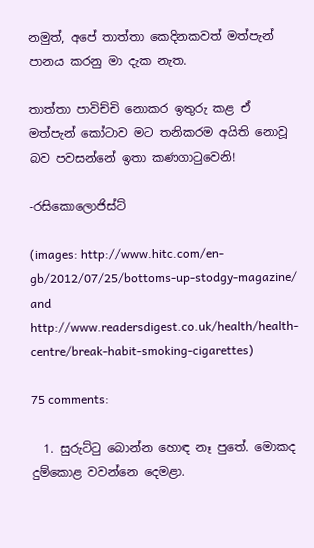නමුත්, අපේ තාත්තා කෙදිනකවත් මත්පැන් පානය කරනු මා දැක නැත.

තාත්තා පාවිච්චි නොකර ඉතුරු කළ ඒ මත්පැන් කෝටාව මට තනිකරම අයිති නොවූ බව පවසන්නේ ඉතා කණගාටුවෙනි!

-රසිකොලොජිස්ට්

(images: http://www.hitc.com/en-gb/2012/07/25/bottoms-up-stodgy-magazine/ and http://www.readersdigest.co.uk/health/health-centre/break-habit-smoking-cigarettes)

75 comments:

  1. සුරුට්ටු බොන්න හොඳ නෑ පුතේ. මොකද දුම්කොළ වවන්නෙ දෙමළා.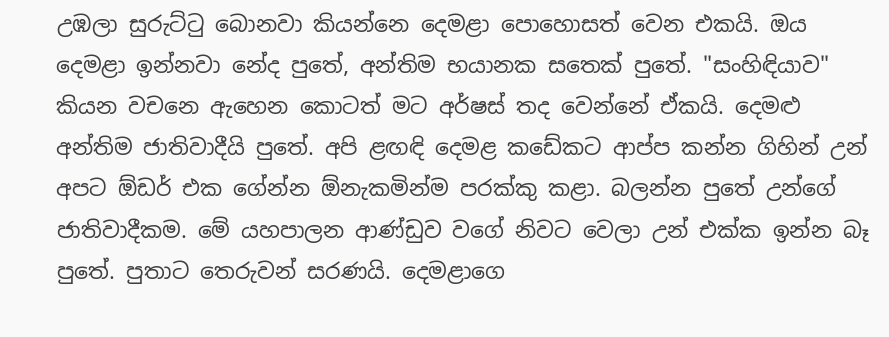උඹලා සුරුට්ටු බොනවා කියන්නෙ දෙමළා පොහොසත් වෙන එකයි. ඔය දෙමළා ඉන්නවා නේද පුතේ, අන්තිම භයානක සතෙක් පුතේ. "සංහිඳියාව" කියන වචනෙ ඇහෙන කොටත් මට අර්ෂස් තද වෙන්නේ ඒකයි. දෙමළු අන්තිම ජාතිවාදීයි පුතේ. අපි ළඟඳි දෙමළ කඩේකට ආප්ප කන්න ගිහින් උන් අපට ඕඩර් එක ගේන්න ඕනැකමින්ම පරක්කු කළා. බලන්න පුතේ උන්ගේ ජාතිවාදීකම. මේ යහපාලන ආණ්ඩුව වගේ නිවට වෙලා උන් එක්ක ඉන්න බෑ පුතේ. පුතාට තෙරුවන් සරණයි. දෙමළාගෙ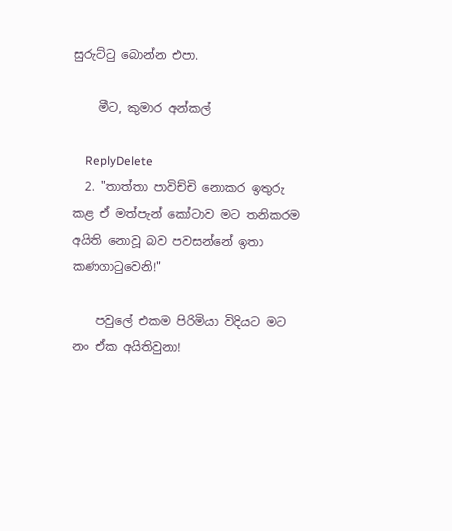සුරුට්ටු බොන්න එපා.

    මීට, කුමාර අන්කල්

    ReplyDelete
  2. "තාත්තා පාවිච්චි නොකර ඉතුරු කළ ඒ මත්පැන් කෝටාව මට තනිකරම අයිති නොවූ බව පවසන්නේ ඉතා කණගාටුවෙනි!"

    පවුලේ එකම පිරිමියා විදියට මට නං ඒක අයිතිවුනා!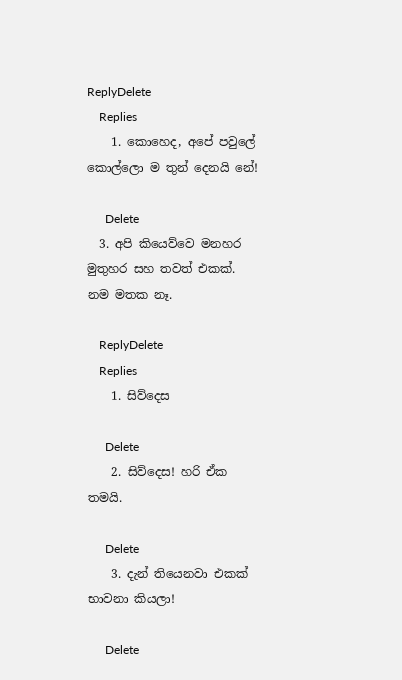ReplyDelete
    Replies
    1. කොහෙද, අපේ පවුලේ කොල්ලො ම තුන් දෙනයි නේ!

      Delete
  3. අපි කියෙව්වෙ මනහර මුතුහර සහ තවත් එකක්. නම මතක නෑ.

    ReplyDelete
    Replies
    1. සිව්දෙස

      Delete
    2. සිව්දෙස! හරි ඒක තමයි.

      Delete
    3. දැන් තියෙනවා එකක් භාවනා කියලා!

      Delete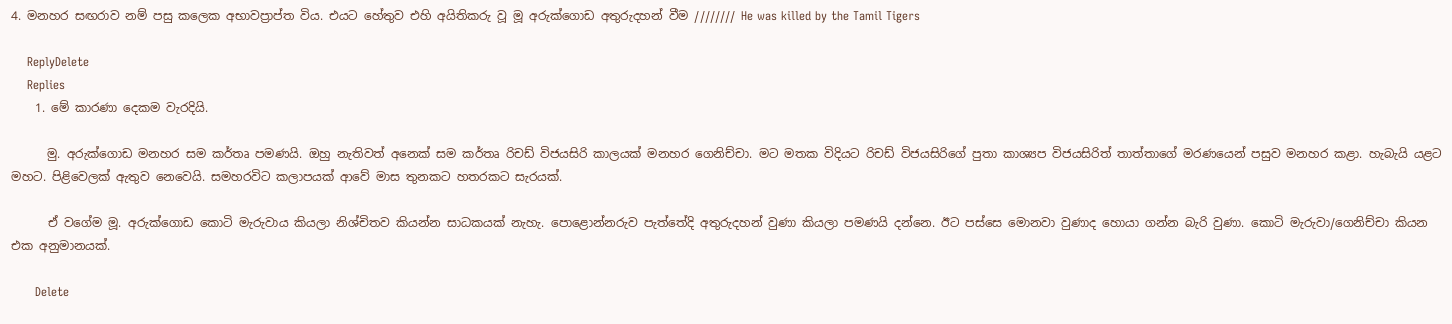4. මනහර සඟරාව නම් පසු කලෙක අභාවප්‍රාප්ත විය. එයට හේතුව එහි අයිතිකරු වූ මූ අරුක්ගොඩ අතුරුදහන් වීම //////// He was killed by the Tamil Tigers

    ReplyDelete
    Replies
    1. මේ කාරණා දෙකම වැරදියි.

      මු. අරුක්ගොඩ මනහර සම කර්තෘ පමණයි. ඔහු නැතිවත් අනෙක් සම කර්තෘ රිචඩ් විජයසිරි කාලයක් මනහර ගෙනිච්චා. මට මතක විදියට රිචඩ් විජයසිරිගේ පුතා කාශ්‍යප විජයසිරිත් තාත්තාගේ මරණයෙන් පසුව මනහර කළා. හැබැයි යළට මහට. පිළිවෙලක් ඇතුව නෙවෙයි. සමහරවිට කලාපයක් ආවේ මාස තුනකට හතරකට සැරයක්.

      ඒ වගේම මූ. අරුක්ගොඩ කොටි මැරුවාය කියලා නිශ්චිතව කියන්න සාධකයක් නැහැ. පොළොන්නරුව පැත්තේදි අතුරුදහන් වුණා කියලා පමණයි දන්නෙ. ඊට පස්සෙ මොනවා වුණාද හොයා ගන්න බැරි වුණා. කොටි මැරුවා/ගෙනිච්චා කියන එක අනුමානයක්.

      Delete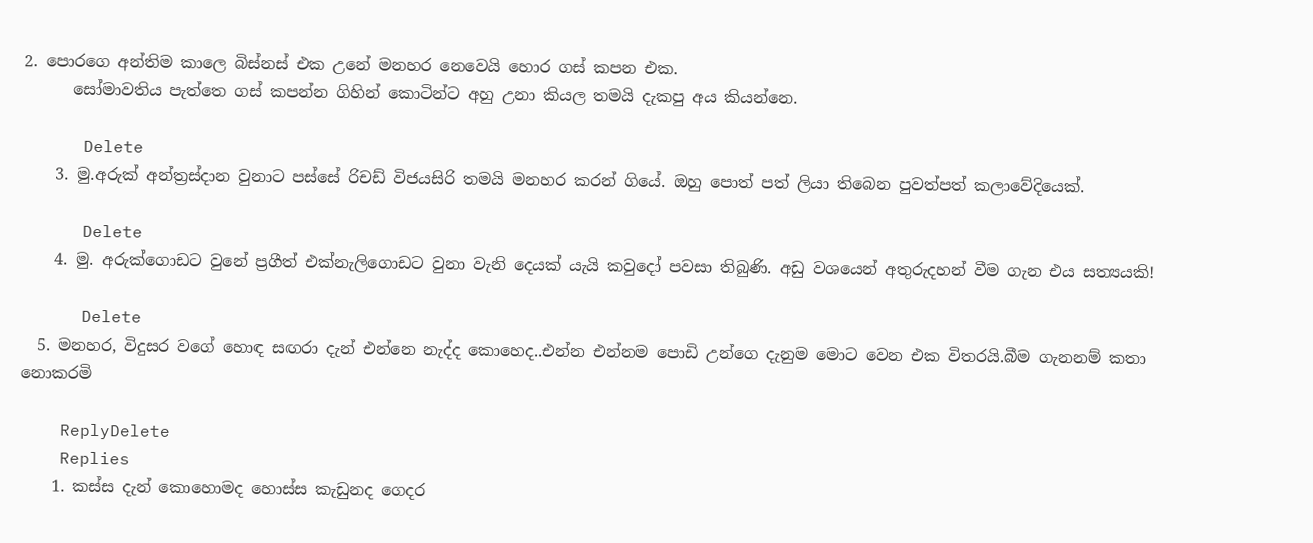2. පොරගෙ අන්තිම කාලෙ බිස්නස් එක උනේ මනහර නෙවෙයි හොර ගස් කපන එක.
      සෝමාවතිය පැත්තෙ ගස් කපන්න ගිහින් කොටින්ට අහු උනා කියල තමයි දැකපු අය කියන්නෙ.

      Delete
    3. මු.අරුක් අන්ත්‍රස්දාන වුනාට පස්සේ රිචඩ් විජයසිරි තමයි මනහර කරන් ගියේ. ඔහු පොත් පත් ලියා තිබෙන පුවත්පත් කලාවේදියෙක්.

      Delete
    4. මු. අරුක්ගොඩට වුනේ ප්‍රගීත් එක්නැලිගොඩට වුනා වැනි දෙයක් යැයි කවුදෝ පවසා තිබුණි. අඩු වශයෙන් අතුරුදහන් වීම ගැන එය සත්‍යයකි!

      Delete
  5. මනහර, විදුසර වගේ හොඳ සඟරා දැන් එන්නෙ නැද්ද කොහෙද..එන්න එන්නම පොඩි උන්ගෙ දැනුම මොට වෙන එක විතරයි.බීම ගැනනම් කතා නොකරමි

    ReplyDelete
    Replies
    1. කස්ස දැන් කොහොමද හොස්ස කැඩුනද ගෙදර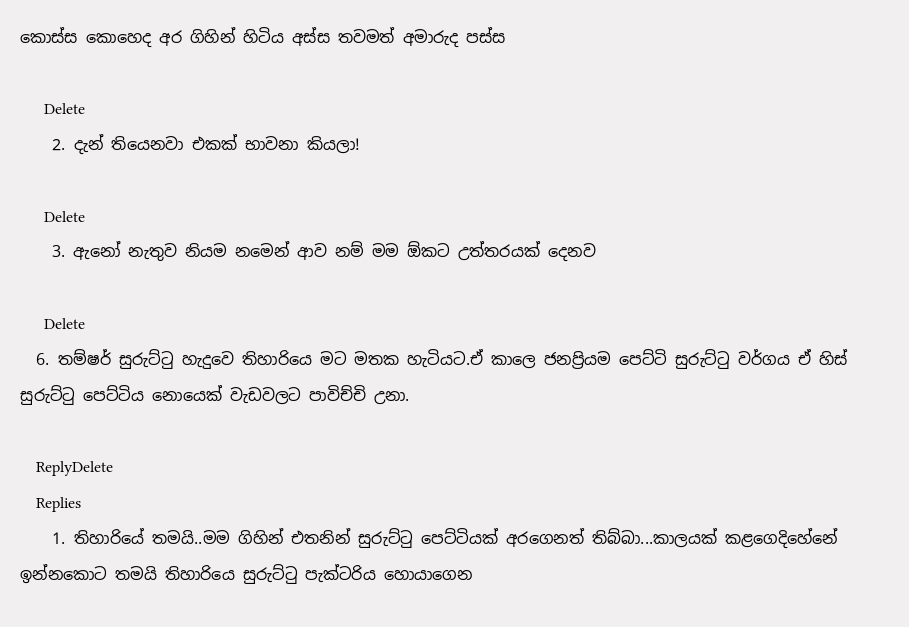කොස්ස කොහෙද අර ගිහින් හිටිය අස්ස තවමත් අමාරුද පස්ස

      Delete
    2. දැන් තියෙනවා එකක් භාවනා කියලා!

      Delete
    3. ඇනෝ නැතුව නියම නමෙන් ආව නම් මම ඕකට උත්තරයක් දෙනව

      Delete
  6. තම්ෂර් සුරුට්ටු හැදුවෙ තිහාරියෙ මට මතක හැටියට.ඒ කාලෙ ජනප්‍රියම පෙට්ටි සුරුට්ටු වර්ගය ඒ හිස් සුරුට්ටු පෙට්ටිය නොයෙක් වැඩවලට පාවිච්චි උනා.

    ReplyDelete
    Replies
    1. තිහාරියේ තමයි..මම ගිහින් එතනින් සුරුට්ටු පෙට්ටියක් අරගෙනත් තිබ්බා...කාලයක් කළගෙදිහේනේ ඉන්නකොට තමයි තිහාරියෙ සුරුට්ටු පැක්ටරිය හොයාගෙන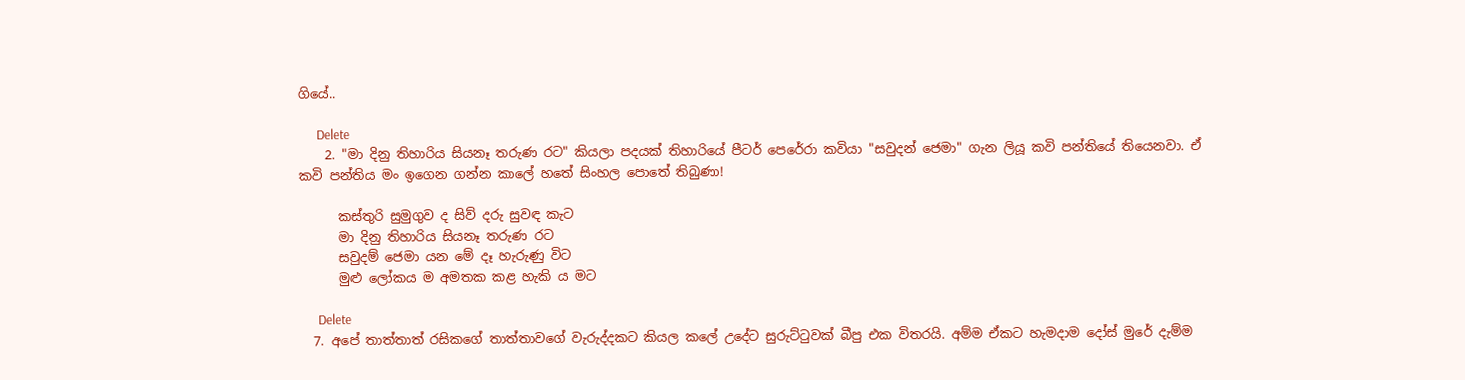ගියේ..

      Delete
    2. "මා දිනු තිහාරිය සියනෑ තරුණ රට" කියලා පදයක් තිහාරියේ පීටර් පෙරේරා කවියා "සවුදන් ජෙමා" ගැන ලියූ කවි පන්තියේ තියෙනවා. ඒ කවි පන්තිය මං ඉගෙන ගන්න කාලේ හතේ සිංහල පොතේ තිබුණා!

      කස්තුරි සුමුගුව ද සිව් දරු සුවඳ කැට
      මා දිනු තිහාරිය සියනෑ තරුණ රට
      සවුදම් ජෙමා යන මේ දෑ හැරුණු විට
      මුළු ලෝකය ම අමතක කළ හැකි ය මට

      Delete
  7. අපේ තාත්තාත් රසිකගේ තාත්තාවගේ වැරුද්දකට කියල කලේ උදේට සුරුට්ටුවක් බීපු එක විතරයි. අම්ම ඒකට හැමදාම දෝස් මුරේ දැම්ම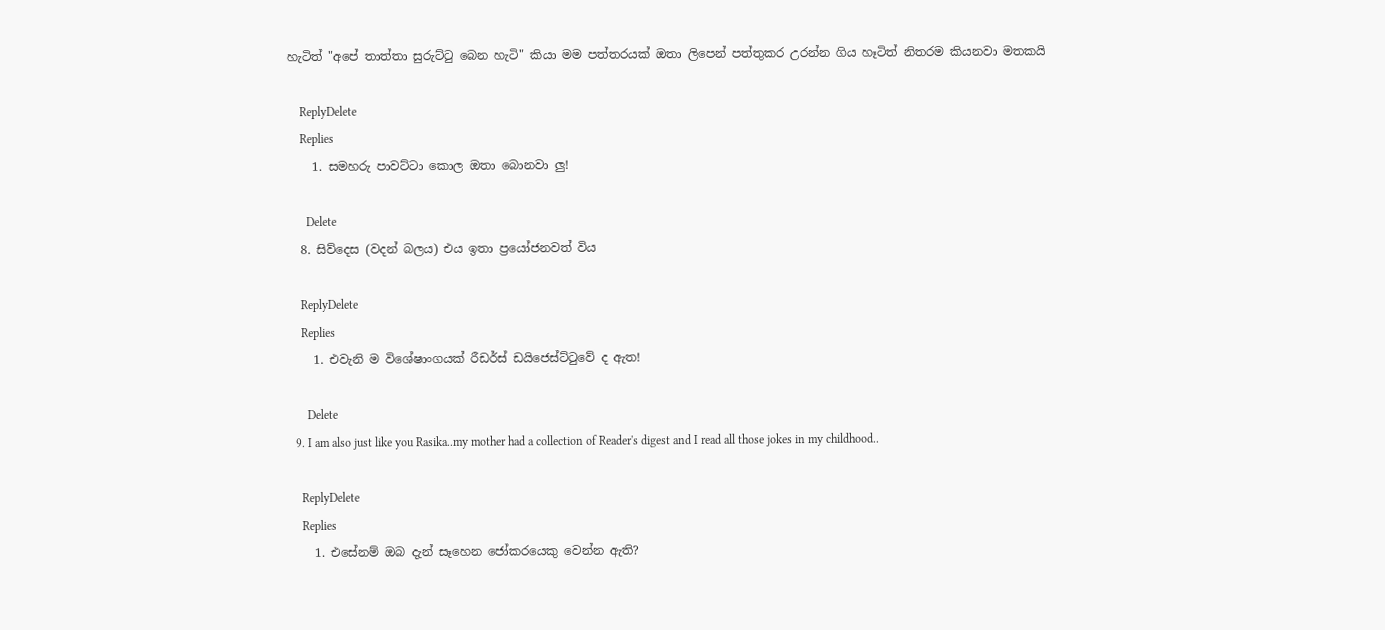හැටිත් "අපේ තාත්තා සුරුට්ටු බෙන හැටි" කියා මම පත්තරයක් ඔතා ලිපෙන් පත්තුකර උරන්න ගිය හෑටිත් නිතරම කියනවා මතකයි

    ReplyDelete
    Replies
    1. සමහරු පාවට්ටා කොල ඔතා බොනවා ලු!

      Delete
  8. සිව්දෙස (වදන් බලය) එය ඉතා ප්‍රයෝජනවත් විය

    ReplyDelete
    Replies
    1. එවැනි ම විශේෂාංගයක් රීඩර්ස් ඩයිජෙස්ට්ටුවේ ද ඇත!

      Delete
  9. I am also just like you Rasika..my mother had a collection of Reader's digest and I read all those jokes in my childhood..

    ReplyDelete
    Replies
    1. එසේනම් ඔබ දැන් සෑහෙන ජෝකරයෙකු වෙන්න ඇති?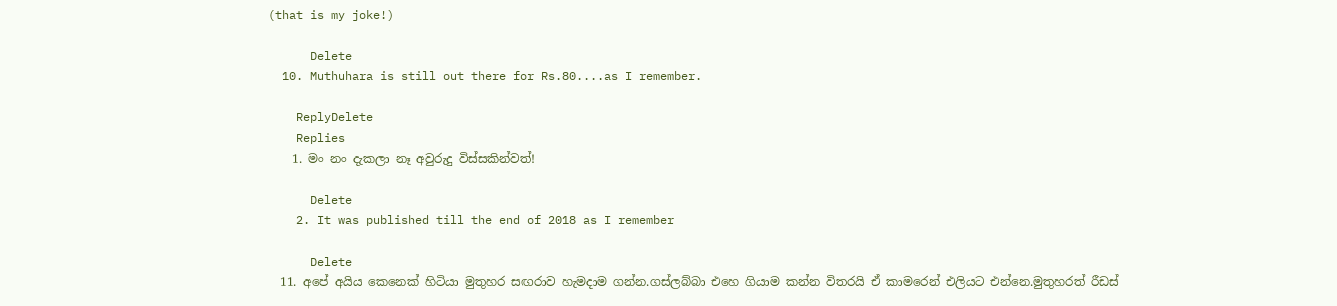(that is my joke!)

      Delete
  10. Muthuhara is still out there for Rs.80....as I remember.

    ReplyDelete
    Replies
    1. මං නං දැකලා නෑ අවුරුදු විස්සකින්වත්!

      Delete
    2. It was published till the end of 2018 as I remember

      Delete
  11. අපේ අයිය කෙනෙක් හිටියා මුතුහර සඟරාව හැමදාම ගන්න.ගස්ලබ්බා එහෙ ගියාම කන්න විතරයි ඒ කාමරෙන් එලියට එන්නෙ.මුතුහරත් රීඩස්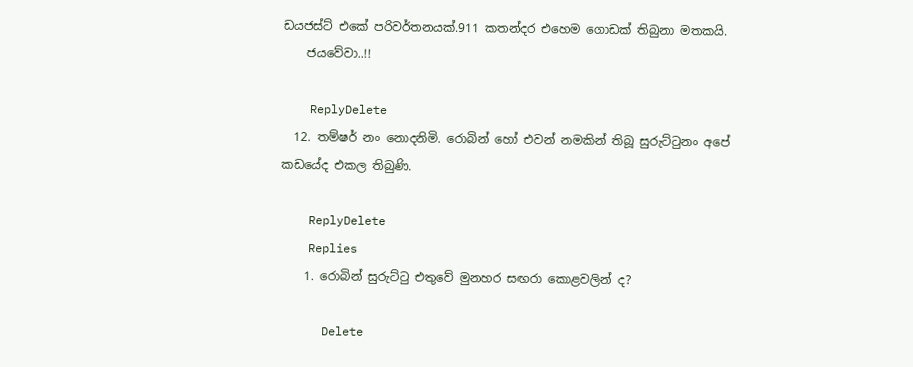ඩයජස්ට් එකේ පරිවර්තනයක්.911 කතන්දර එහෙම ගොඩක් තිබුනා මතකයි.
    ජයවේවා..!!

    ReplyDelete
  12. තම්ෂර් නං නොදනිමි. රොබින් හෝ එවන් නමකින් තිබූ සුරුට්ටුනං අපේ කඩයේද එකල තිබුණි.

    ReplyDelete
    Replies
    1. රොබින් සුරුට්ටු එතුවේ මුනහර සඟරා කොළවලින් ද?

      Delete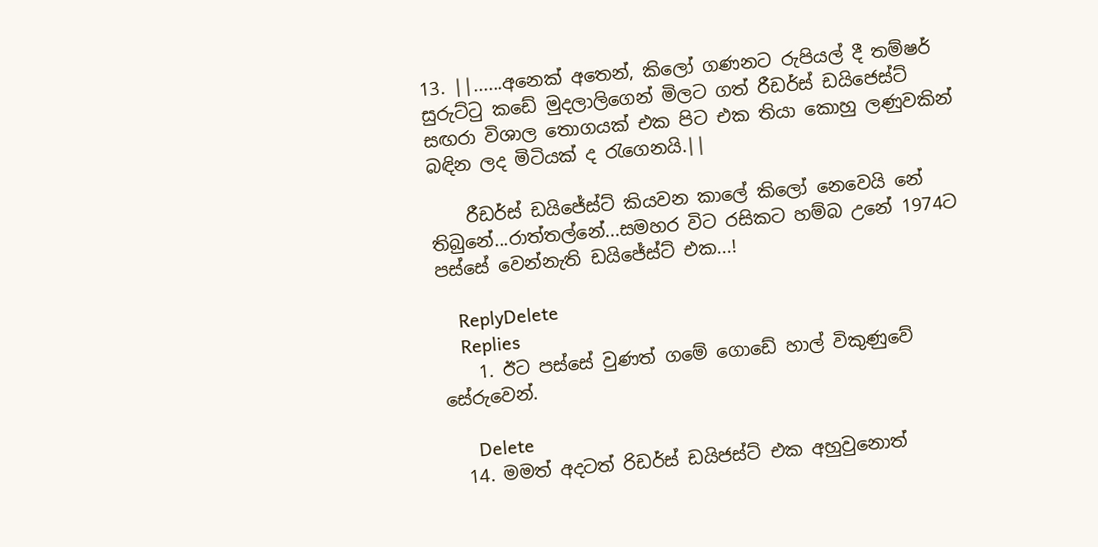13. ||......අනෙක් අතෙන්, කිලෝ ගණනට රුපියල් දී තම්ෂර් සුරුට්ටු කඩේ මුදලාලිගෙන් මිලට ගත් රීඩර්ස් ඩයිජෙස්ට් සඟරා විශාල තොගයක් එක පිට එක තියා කොහු ලණුවකින් බඳින ලද මිටියක් ද රැගෙනයි.||

    රීඩර්ස් ඩයිජේස්ට් කියවන කාලේ කිලෝ නෙවෙයි නේ තිබුනේ...රාත්තල්නේ...සමහර විට රසිකට හම්බ උනේ 1974ට පස්සේ වෙන්නැති ඩයිජේස්ට් එක...!

    ReplyDelete
    Replies
    1. ඊට පස්සේ වුණත් ගමේ ගොඩේ හාල් විකුණුවේ සේරුවෙන්.

      Delete
  14. මමත් අදටත් රිඩර්ස් ඩයිජස්ට් එක අහුවුනොත්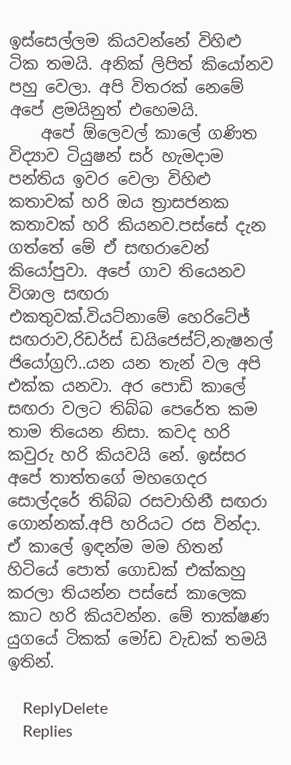ඉස්සෙල්ලම කියවන්නේ විහිළු ටික තමයි. අනික් ලිපිත් කියෝනව පහු වෙලා. අපි විතරක් නෙමේ අපේ ළමයිනුත් එහෙමයි.
    අපේ ඕලෙවල් කාලේ ගණිත විද්‍යාව ටියුෂන් සර් හැමදාම පන්තිය ඉවර වෙලා විහිළු කතාවක් හරි ඔය ත්‍රාසජනක කතාවක් හරි කියනව.පස්සේ දැන ගත්තේ මේ ඒ සඟරාවෙන් කියෝපුවා. අපේ ගාව තියෙනව විශාල සඟරා එකතුවක්.වියට්නාමේ හෙරිටේජ් සඟරාව,රිඩර්ස් ඩයිජෙස්ට්,නැෂනල් ජියෝග්‍රෆි..යන යන තැන් වල අපි එක්ක යනවා. අර පොඩි කාලේ සඟරා වලට තිබ්බ පෙරේත කම තාම තියෙන නිසා. කවද හරි කවුරු හරි කියවයි නේ. ඉස්සර අපේ තාත්තගේ මහගෙදර සොල්දරේ තිබ්බ රසවාහිනී සඟරා ගොන්නක්.අපි හරියට රස වින්දා. ඒ කාලේ ඉඳන්ම මම හිතන් හිටියේ පොත් ගොඩක් එක්කහු කරලා තියන්න පස්සේ කාලෙක කාට හරි කියවන්න. මේ තාක්ෂණ යුගයේ ටිකක් මෝඩ වැඩක් තමයි ඉතින්.

    ReplyDelete
    Replies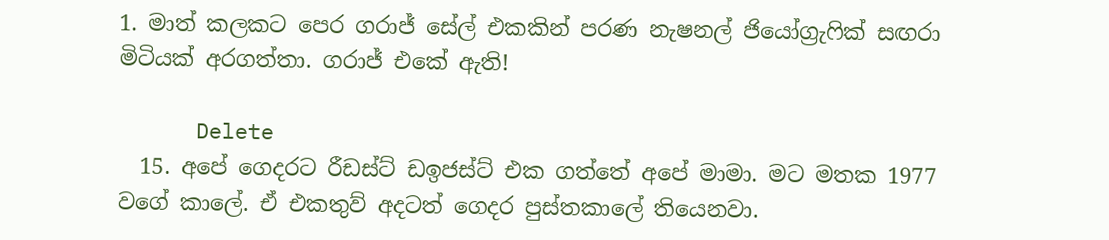1. මාත් කලකට පෙර ගරාජ් සේල් එකකින් පරණ නැෂනල් ජියෝග්‍රැෆික් සඟරා මිටියක් අරගත්තා. ගරාජ් එකේ ඇති!

      Delete
  15. අපේ ගෙදරට රීඩස්ට් ඩඉජස්ට් එක ගත්තේ අපේ මාමා. මට මතක 1977 වගේ කාලේ. ඒ එකතුව් අදටත් ගෙදර පුස්තකාලේ තියෙනවා.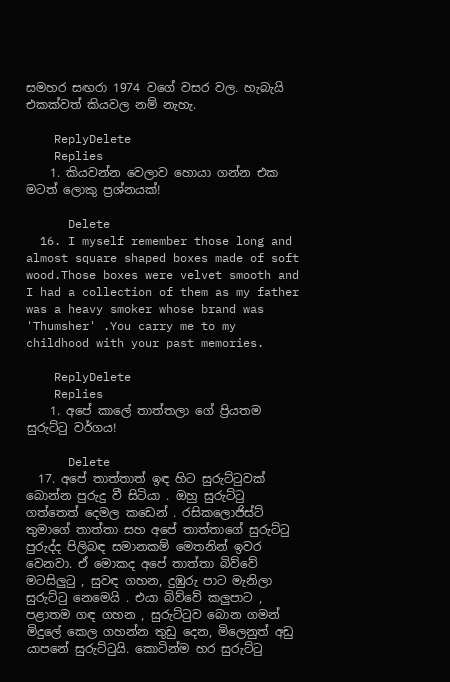සමහර සඟරා 1974 වගේ වසර වල. හැබැයි එකක්වත් කියවල නම් නැහැ.

    ReplyDelete
    Replies
    1. කියවන්න වෙලාව හොයා ගන්න එක මටත් ලොකු ප්‍රශ්නයක්!

      Delete
  16. I myself remember those long and almost square shaped boxes made of soft wood.Those boxes were velvet smooth and I had a collection of them as my father was a heavy smoker whose brand was 'Thumsher' .You carry me to my childhood with your past memories.

    ReplyDelete
    Replies
    1. අපේ කාලේ තාත්තලා ගේ ප්‍රියතම සුරුට්ටු වර්ගය!

      Delete
  17. අපේ තාත්තාත් ඉඳ හිට සුරුට්ටුවක් බොන්න පුරුදු වී සිටියා . ඔහු සුරුට්ටු ගත්තෙත් දෙමල කඩෙන් . රසිකලොජිස්ට් තුමාගේ තාත්තා සහ අපේ තාත්තාගේ සුරුට්ටු පුරුද්ද පිලිබඳ සමානකම් මෙතනින් ඉවර වෙනවා. ඒ මොකද අපේ තාත්තා බිව්වේ මටසිලුටු , සුවඳ ගහන, දුඹුරු පාට මැනිලා සුරුට්ටු නෙමෙයි . එයා බිව්වේ කලුපාට , පළාතම ගඳ ගහන , සුරුට්ටුව බොන ගමන් මිදුලේ කෙල ගහන්න තුඩු දෙන, මිලෙනුත් අඩු යාපනේ සුරුට්ටුයි. කොටින්ම හර සුරුට්ටු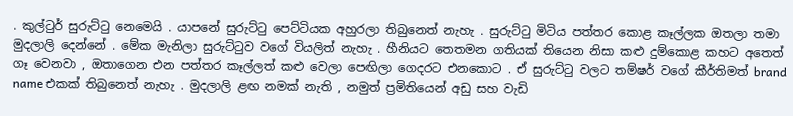. කුල්ටුර් සුරුට්ටු නෙමෙයි . යාපනේ සුරුට්ටු පෙට්ටියක අහුරලා තිබුනෙත් නැහැ . සුරුට්ටු මිටිය පත්තර කොළ කෑල්ලක ඔතලා තමා මුදලාලි දෙන්නේ . මේක මැනිලා සුරුට්ටුව වගේ වියලිත් නැහැ . හීනියට තෙතමන ගතියක් තියෙන නිසා කළු දුම්කොළ කහට අතෙත් ගෑ වෙනවා , ඔතාගෙන එන පත්තර කෑල්ලත් කළු වෙලා පෙඟිලා ගෙදරට එනකොට . ඒ සුරුට්ටු වලට තම්ෂර් වගේ කීර්තිමත් brand name එකක් තිබුනෙත් නැහැ . මුදලාලි ළඟ නමක් නැති , නමුත් ප්‍රමිතියෙන් අඩු සහ වැඩි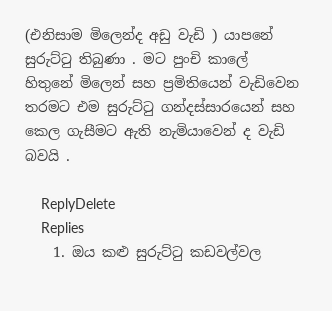(එනිසාම මිලෙන්ද අඩු වැඩි ) යාපනේ සුරුට්ටු තිබුණා . මට පුංචි කාලේ හිතුනේ මිලෙන් සහ ප්‍රමිතියෙන් වැඩිවෙන තරමට එම සුරුට්ටු ගන්දස්සාරයෙන් සහ කෙල ගැසීමට ඇති නැමියාවෙන් ද වැඩි බවයි .

    ReplyDelete
    Replies
    1. ඔය කළු සුරුට්ටු කඩවල්වල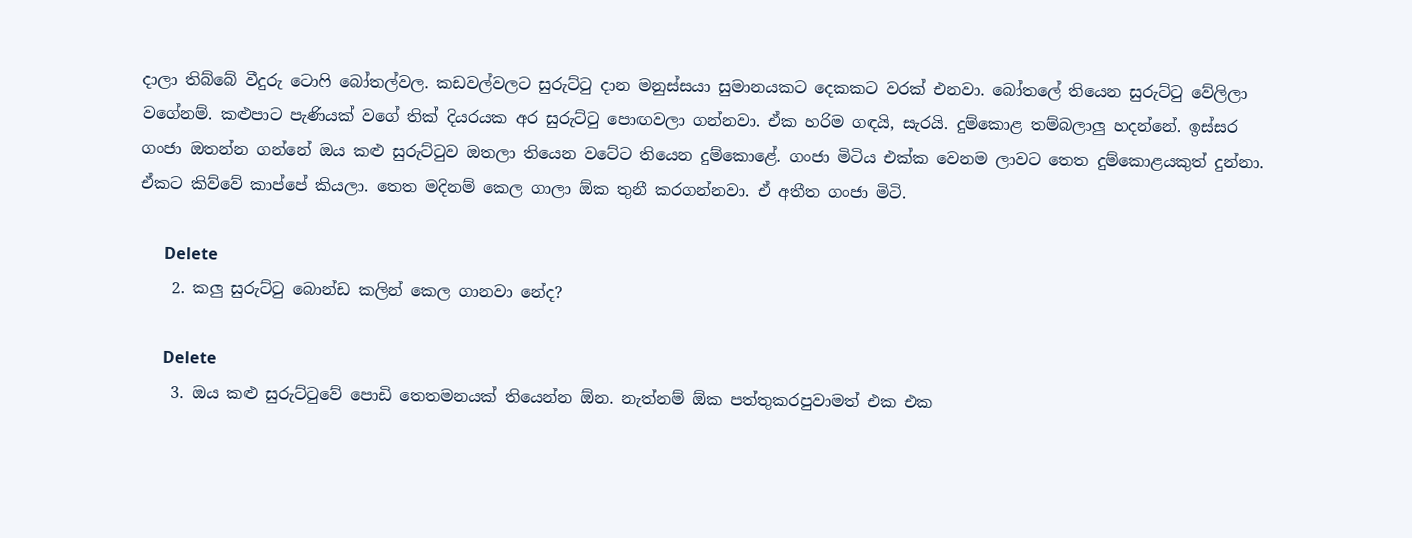දාලා තිබ්බේ වීදුරු ටොෆි බෝතල්වල. කඩවල්වලට සුරුට්ටු දාන මනුස්සයා සුමානයකට දෙකකට වරක් එනවා. බෝතලේ තියෙන සුරුට්ටු වේලිලා වගේනම්. කළුපාට පැණියක් වගේ තික් දියරයක අර සුරුට්ටු පොඟවලා ගන්නවා. ඒක හරිම ගඳයි, සැරයි. දුම්කොළ තම්බලාලු හදන්නේ. ඉස්සර ගංජා ඔතන්න ගන්නේ ඔය කළු සුරුට්ටුව ඔතලා තියෙන වටේට තියෙන දුම්කොළේ. ගංජා මිටිය එක්ක වෙනම ලාවට තෙත දුම්කොළයකුත් දුන්නා. ඒකට කිව්වේ කාප්පේ කියලා. තෙත මදිනම් කෙල ගාලා ඕක තුනී කරගන්නවා. ඒ අතීත ගංජා මිටි.

      Delete
    2. කලු සුරුට්ටු බොන්ඩ කලින් කෙල ගානවා නේද?

      Delete
    3. ඔය කළු සුරුට්ටුවේ පොඩි තෙතමනයක් තියෙන්න ඕන. නැත්නම් ඕක පත්තුකරපුවාමත් එක එක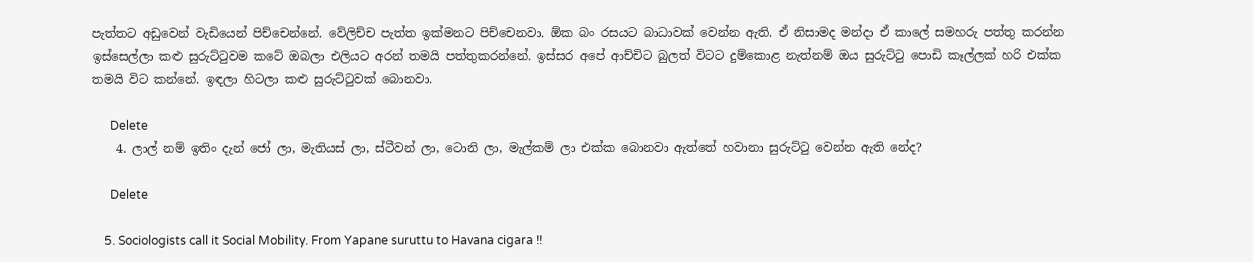පැත්තට අඩුවෙන් වැඩියෙන් පිච්චෙන්නේ. වේලිච්ච පැත්ත ඉක්මනට පිච්චෙනවා. ඕක බං රසයට බාධාවක් වෙන්න ඇති. ඒ නිසාමද මන්දා ඒ කාලේ සමහරු පත්තු කරන්න ඉස්සෙල්ලා කළු සුරුට්ටුවම කටේ ඔබලා එලියට අරන් තමයි පත්තුකරන්නේ. ඉස්සර අපේ ආච්චිට බුලත් විටට දුම්කොළ නැත්නම් ඔය සුරුට්ටු පොඩි කෑල්ලක් හරි එක්ක තමයි විට කන්නේ. ඉඳලා හිටලා කළු සුරුට්ටුවක් බොනවා.

      Delete
    4. ලාල් නම් ඉතිං දැන් ජෝ ලා, මැතියස් ලා, ස්ටීවන් ලා, ටොනි ලා, මැල්කම් ලා එක්ක බොනවා ඇත්තේ හවානා සුරුට්ටු වෙන්න ඇති නේද?

      Delete

    5. Sociologists call it Social Mobility. From Yapane suruttu to Havana cigara !!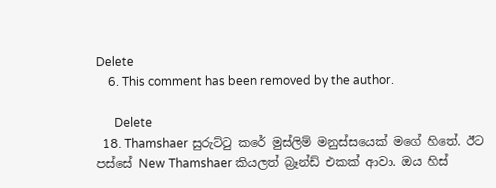Delete
    6. This comment has been removed by the author.

      Delete
  18. Thamshaer සුරුට්ටු කරේ මුස්ලිම් මනුස්සයෙක් මගේ හිතේ. ඊට පස්සේ New Thamshaer කියලත් බ්‍රෑන්ඩ් එකක් ආවා. ඔය හිස්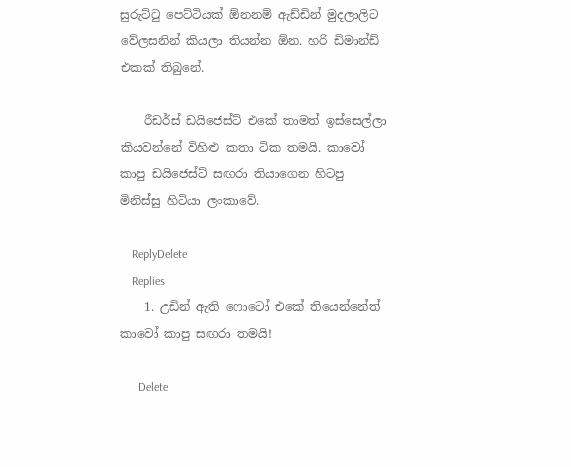සුරුට්ටු පෙට්ටියක් ඕනනම් ඇඩ්ඩින් මුදලාලිට වේලසනින් කියලා තියන්න ඕන. හරි ඩිමාන්ඩ් එකක් තිබුනේ.

    රීඩර්ස් ඩයිජෙස්ට් එකේ තාමත් ඉස්සෙල්ලා කියවන්නේ විහිළු කතා ටික තමයි. කාවෝ කාපු ඩයිජෙස්ට් සඟරා තියාගෙන හිටපු මිනිස්සු හිටියා ලංකාවේ.

    ReplyDelete
    Replies
    1. උඩින් ඇති ෆොටෝ එකේ තියෙන්නේත් කාවෝ කාපු සඟරා තමයි!

      Delete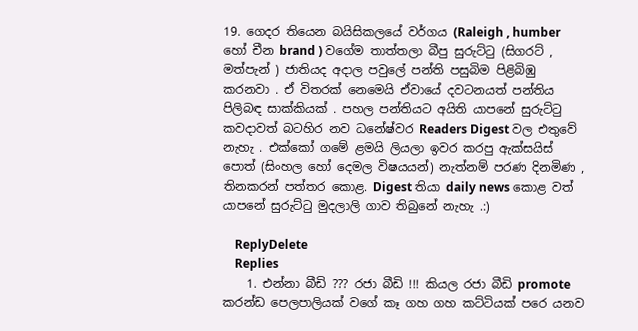19. ගෙදර තියෙන බයිසිකලයේ වර්ගය (Raleigh , humber හෝ චීන brand ) වගේම තාත්තලා බීපු සුරුට්ටු (සිගරට් , මත්පැන් ) ජාතියද අදාල පවුලේ පන්ති පසුබිම පිළිබිඹු කරනවා . ඒ විතරක් නෙමෙයි ඒවායේ දවටනයත් පන්තිය පිලිබඳ සාක්කියක් . පහල පන්තියට අයිති යාපනේ සුරුට්ටු කවදාවත් බටහිර නව ධනේෂ්වර Readers Digest වල එතුවේ නැහැ . එක්කෝ ගමේ ළමයි ලියලා ඉවර කරපු ඇක්සයිස් පොත් (සිංහල හෝ දෙමල විෂයයන්) නැත්නම් පරණ දිනමිණ , තිනකරන් පත්තර කොළ. Digest තියා daily news කොළ වත් යාපනේ සුරුට්ටු මුදලාලි ගාව තිබුනේ නැහැ .:)

    ReplyDelete
    Replies
    1. එන්නා බීඩි ??? රජා බීඩි !!! කියල රජා බීඩි promote කරන්ඩ පෙලපාලියක් වගේ කෑ ගහ ගහ කට්ටියක් පරෙ යනව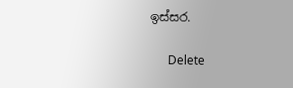ඉස්සර.

      Delete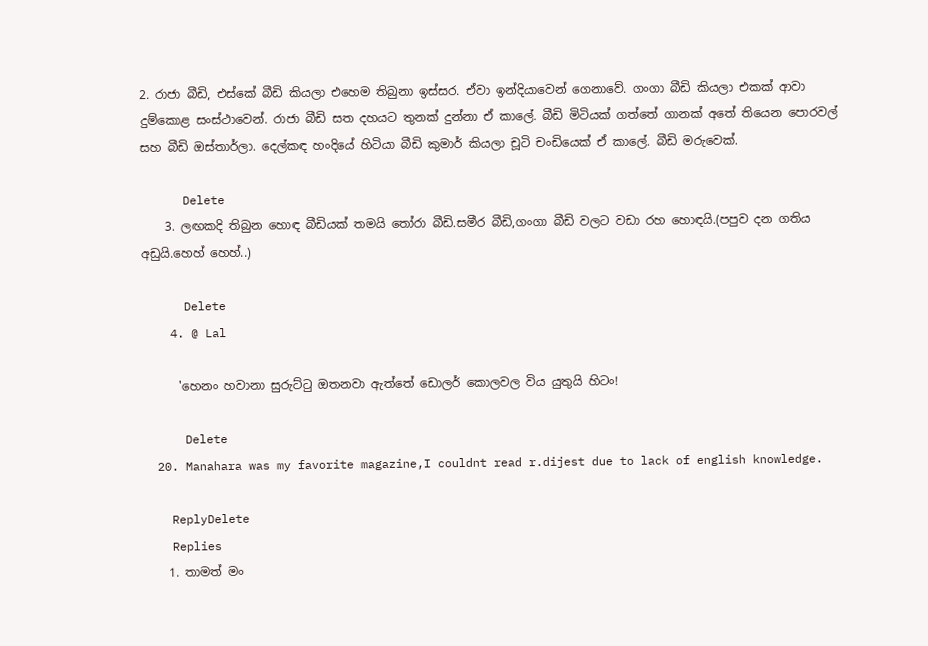2. රාජා බීඩි, එස්කේ බීඩි කියලා එහෙම තිබුනා ඉස්සර. ඒවා ඉන්දියාවෙන් ගෙනාවේ. ගංගා බීඩි කියලා එකක් ආවා දුම්කොළ සංස්ථාවෙන්. රාජා බීඩි සත දහයට තුනක් දුන්නා ඒ කාලේ. බීඩි මිටියක් ගත්තේ ගානක් අතේ තියෙන පොරවල් සහ බීඩි ඔස්තාර්ලා. දෙල්කඳ හංදියේ හිටියා බීඩි කුමාර් කියලා චූටි චංඩියෙක් ඒ කාලේ. බීඩි මරුවෙක්.

      Delete
    3. ලඟකදි තිබුන හොඳ බීඩියක් තමයි තෝරා බීඩි.සමීර බීඩි,ගංගා බීඩි වලට වඩා රහ හොඳයි.(පපුව දන ගතිය අඩුයි.හෙහ් හෙහ්..)

      Delete
    4. @ Lal

      'හෙනං හවානා සුරුට්ටු ඔතනවා ඇත්තේ ඩොලර් කොලවල විය යුතුයි හිටං!

      Delete
  20. Manahara was my favorite magazine,I couldnt read r.dijest due to lack of english knowledge.

    ReplyDelete
    Replies
    1. තාමත් මං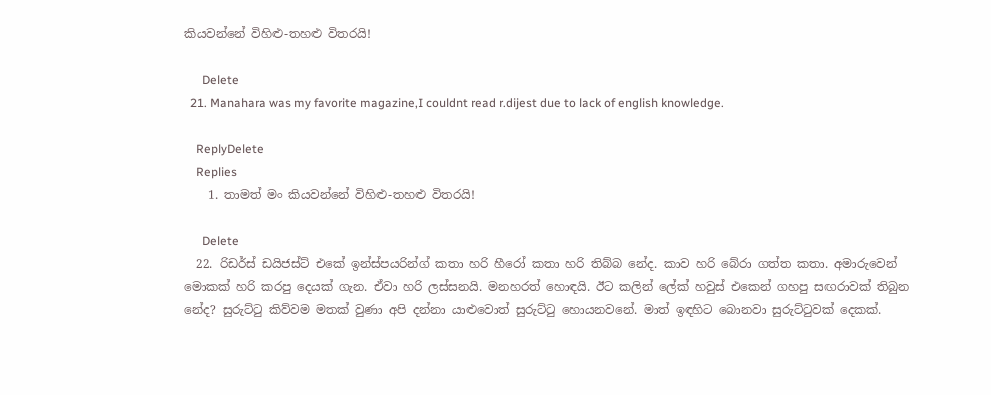කියවන්නේ විහිළු-තහළු විතරයි!

      Delete
  21. Manahara was my favorite magazine,I couldnt read r.dijest due to lack of english knowledge.

    ReplyDelete
    Replies
    1. තාමත් මං කියවන්නේ විහිළු-තහළු විතරයි!

      Delete
  22. රිඩර්ස් ඩයිජස්ට් එකේ ඉන්ස්පයරින්ග් කතා හරි හීරෝ කතා හරි තිබ්බ නේද. කාව හරි බේරා ගත්ත කතා. අමාරුවෙන් මොකක් හරි කරපු දෙයක් ගැන. ඒවා හරි ලස්සනයි. මනහරත් හොඳයි. ඊට කලින් ලේක් හවුස් එකෙන් ගහපු සඟරාවක් තිබුන නේද? සුරුට්ටු කිව්වම මතක් වුණා අපි දන්නා යාළුවොත් සුරුට්ටු හොයනවනේ. මාත් ඉඳහිට බොනවා සුරුට්ටුවක් දෙකක්.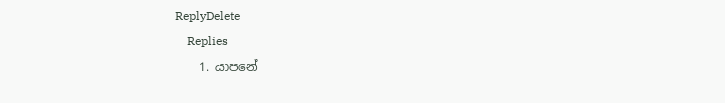ReplyDelete
    Replies
    1. යාපනේ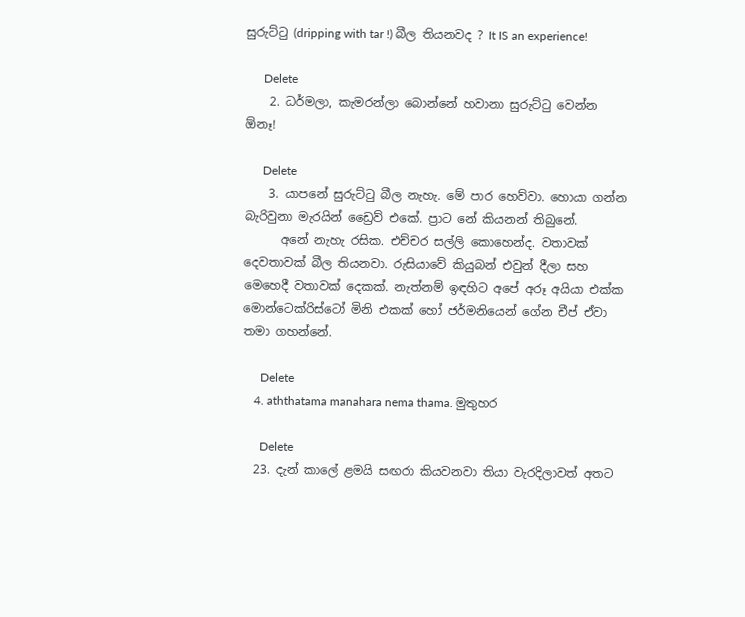සුරුට්ටු (dripping with tar !) බීල තියනවද ? It IS an experience!

      Delete
    2. ධර්මලා, කැමරන්ලා බොන්නේ හවානා සුරුට්ටු වෙන්න ඕනෑ!

      Delete
    3. යාපනේ සුරුට්ටු බීල නැහැ. මේ පාර හෙව්වා. හොයා ගන්න බැරිවුනා මැරයින් ඩ්‍රෛව් එකේ. ප්‍රාට නේ කියනන් තිබුනේ.
      අනේ නැහැ රසික. එච්චර සල්ලි කොහෙන්ද. වතාවක් දෙවතාවක් බීල තියනවා. රුසියාවේ කියුබන් එවුන් දීලා සහ මෙහෙදී වතාවක් දෙකක්. නැත්නම් ඉඳහිට අපේ අරූ අයියා එක්ක මොන්ටෙක්රිස්ටෝ මිනි එකක් හෝ ජර්මනියෙන් ගේන චීප් ඒවා තමා ගහන්නේ.

      Delete
    4. aththatama manahara nema thama. මුතුහර

      Delete
  23. දැන් කාලේ ළමයි සඟරා කියවනවා තියා වැරදිලාවත් අතට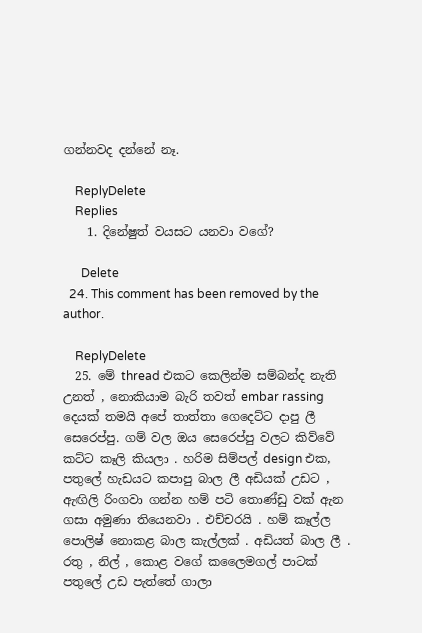ගන්නවද දන්නේ නෑ.

    ReplyDelete
    Replies
    1. දිනේෂුත් වයසට යනවා වගේ?

      Delete
  24. This comment has been removed by the author.

    ReplyDelete
  25. මේ thread එකට කෙලින්ම සම්බන්ද නැති උනත් , නොකියාම බැරි තවත් embar rassing දෙයක් තමයි අපේ තාත්තා ගෙදෙට්ට දාපු ලී සෙරෙප්පු. ගම් වල ඔය සෙරෙප්පු වලට කිව්වේ කට්ට කෑලි කියලා . හරිම සිම්පල් design එක, පතුලේ හැඩයට කපාපු බාල ලී අඩියක් උඩට , ඇඟිලි රිංගවා ගන්න හම් පටි තොණ්ඩු වක් ඇන ගසා අමුණා තියෙනවා . එච්චරයි . හම් කෑල්ල පොලිෂ් නොකළ බාල කැල්ලක් . අඩියත් බාල ලී . රතු , නිල් , කොළ වගේ කලෛමගල් පාටක් පතුලේ උඩ පැත්තේ ගාලා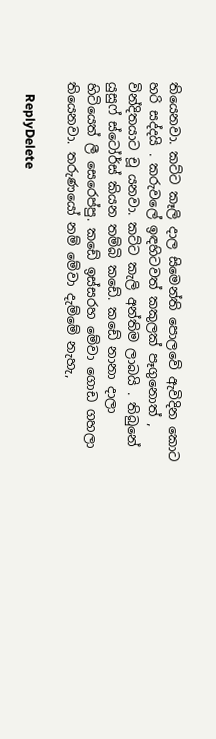තියෙනවා. කට්ට කෑලි දාල සිමෙන්ති පොලවේ ඇවිදින කොට හරි සද්දයි . කරුවලේ ඉඳහිටවත් කකුලක් පෑගුනොත් , වින්දිතයාට චූ යනවා. කට්ට කැලි අන්තිම ලාබයි . තිබුනේ යුසුෆ් ස්ටෝර්ස් කියන තම්බි කඩේ. කඩේ නානා දාලා හිටියෙත් ලී සෙරෙප්පු. කඩේ ඉස්සරහ මේවා ගොඩ ගහලා තියෙනවා. තරුණයෝ නම් මේවා දැම්මේ නැහැ,

    ReplyDelete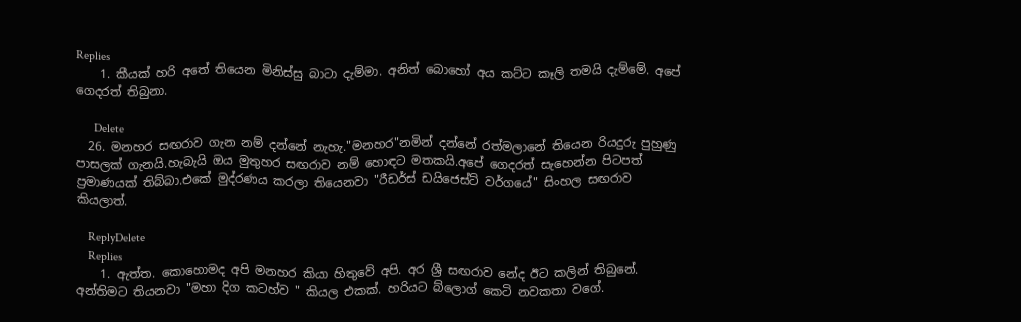Replies
    1. කීයක් හරි අතේ තියෙන මිනිස්සු බාටා දැම්මා. අනිත් බොහෝ අය කට්ට කෑලි තමයි දැම්මේ. අපේ ගෙදරත් තිබුනා.

      Delete
  26. මනහර සඟරාව ගැන නම් දන්නේ නැහැ."මනහර"නමින් දන්නේ රත්මලානේ තියෙන රියදුරු පුහුණු පාසලක් ගැනයි.හැබැයි ඔය මුතුහර සඟරාව නම් හොඳට මතකයි.අපේ ගෙදරත් සැහෙන්න පිටපත් ප්‍රමාණයක් තිබ්බා.එකේ මුද්රණය කරලා තියෙනවා "රීඩර්ස් ඩයිජෙස්ට් වර්ගයේ" සිංහල සඟරාව කියලාත්.

    ReplyDelete
    Replies
    1. ඇත්ත. කොහොමද අපි මනහර කියා හිතුවේ අපි. අර ශ්‍රී සඟරාව නේද ඊට කලින් තිබුනේ. අන්තිමට තියනවා "මහා දිග කටහ්ව " කියල එකක්. හරියට බ්ලොග් කෙටි නවකතා වගේ.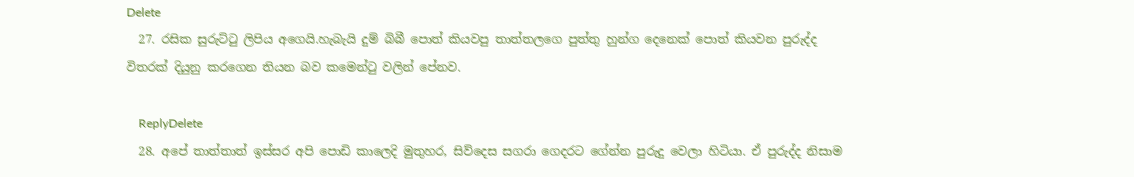Delete
  27. රසික සුරුට්ටු ලිපිය අගෙයි.හැබැයි දුම් බිබී පොත් කියවපු තාත්තලගෙ පුත්තු හුන්ග දෙනෙක් පොත් කියවන පුරුද්ද විතරක් දියුනු කරගෙන තියන බව කමෙන්ටු වලින් පේනව.

    ReplyDelete
  28. අපේ තාත්තාත් ඉස්සර අපි පොඩි කාලෙදි මුතුහර, සිව්දෙස සගරා ගෙදරට ගේන්න පුරුදු වෙලා හිටියා. ඒ පුරුද්ද නිසාම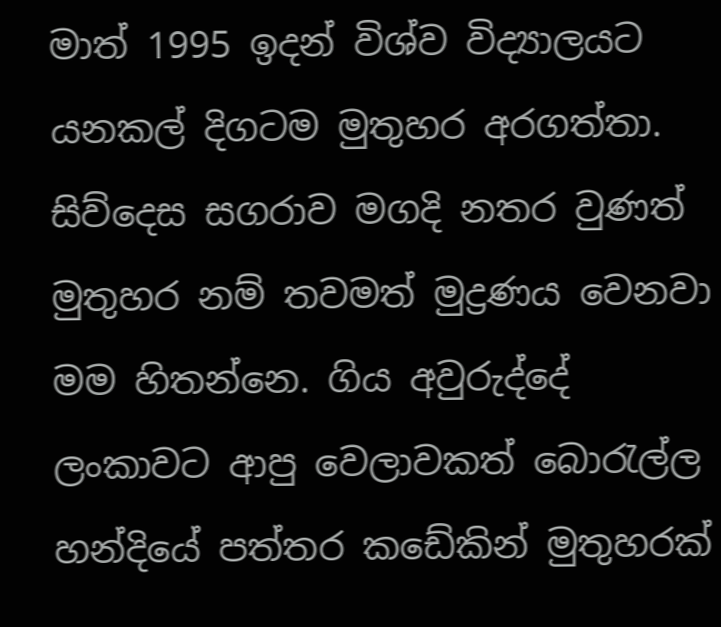මාත් 1995 ඉදන් විශ්ව විද්‍යාලයට යනකල් දිගටම මුතුහර අරගත්තා. සිව්දෙස සගරාව මගදි නතර වුණත් මුතුහර නම් තවමත් මුද්‍රණය වෙනවා මම හිතන්නෙ. ගිය අවුරුද්දේ ලංකාවට ආපු වෙලාවකත් බොරැල්ල හන්දියේ පත්තර කඩේකින් මුතුහරක්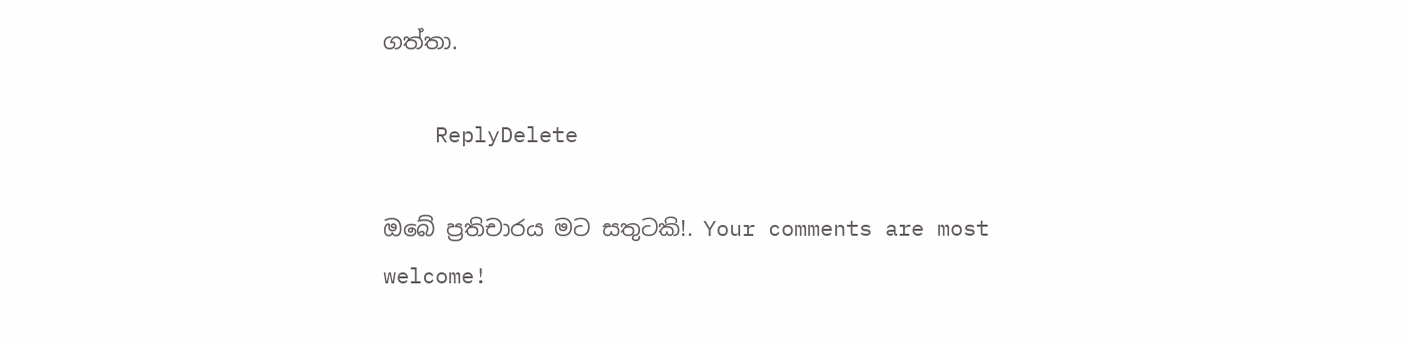ගත්තා.

    ReplyDelete

ඔබේ ප්‍රතිචාරය මට සතුටකි!. Your comments are most welcome!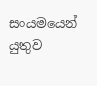සංයමයෙන් යුතුව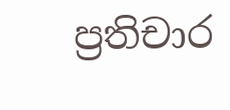ප්‍රතිචාර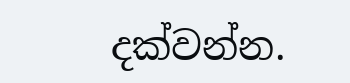දක්වන්න.